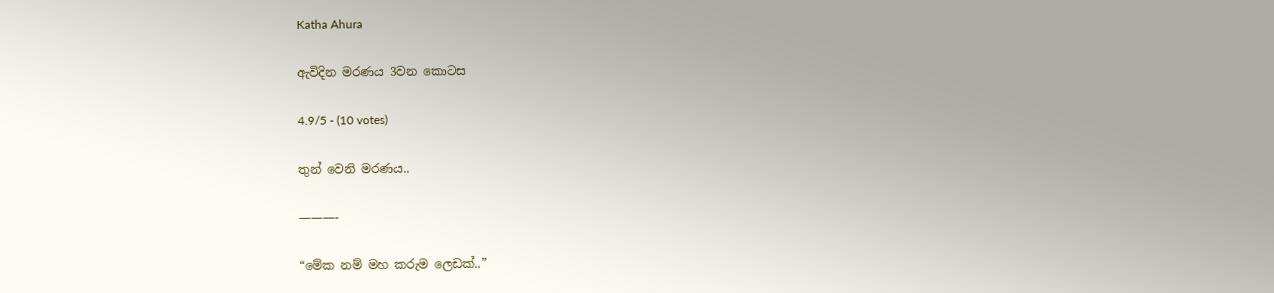Katha Ahura

ඇවිදින මරණය 3වන කොටස

4.9/5 - (10 votes)

තුන් වෙනි මරණය..

———-

“මේක නම් මහ කරුම ලෙඩක්..”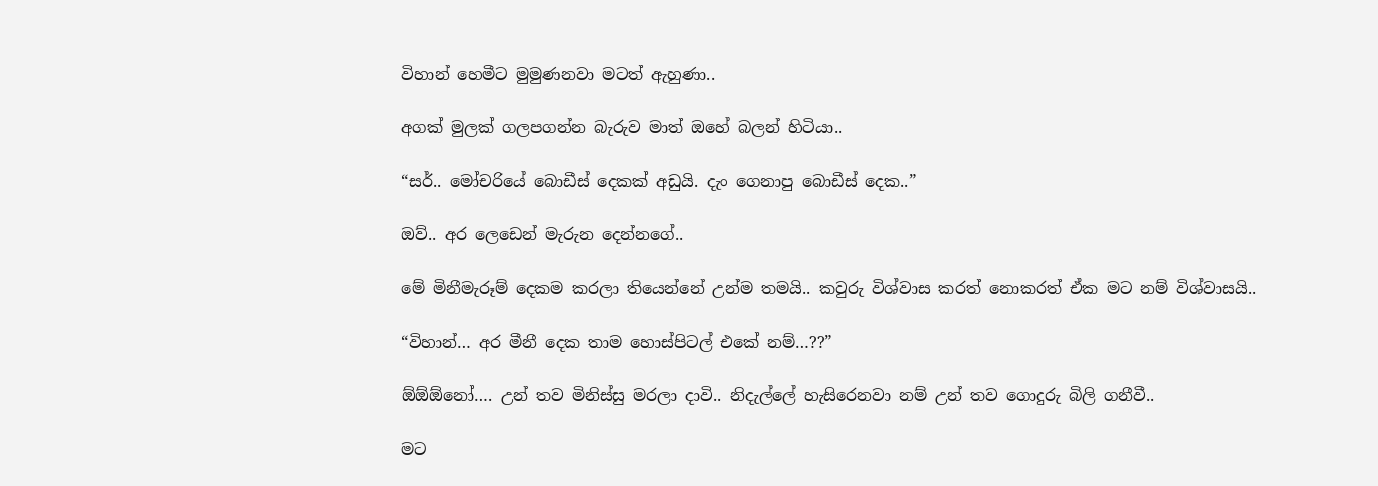විහාන් හෙමීට මුමුණනවා මටත් ඇහුණා..

අගක් මුලක් ගලපගන්න බැරුව මාත් ඔහේ බලන් හිටියා..

“සර්.. මෝචරියේ බොඩීස් දෙකක් අඩුයි. දැං ගෙනාපු බොඩීස් දෙක..”

ඔව්.. අර ලෙඩෙන් මැරුන දෙන්නගේ..

මේ මිනීමැරූම් දෙකම කරලා තියෙන්නේ උන්ම තමයි.. කවුරු විශ්වාස කරත් නොකරත් ඒක මට නම් විශ්වාසයි..

“විහාන්… අර මීනී දෙක තාම හොස්පිටල් එකේ නම්…??”

ඕඕඕනෝ…. උන් තව මිනිස්සු මරලා දාවි.. නිදැල්ලේ හැසිරෙනවා නම් උන් තව ගොදුරු බිලි ගනීවී..

මට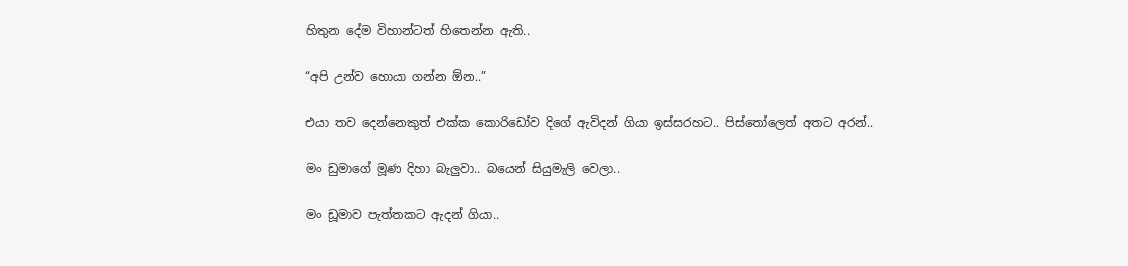හිතුන දේම විහාන්ටත් හිතෙන්න ඇති..

“අපි උන්ව හොයා ගන්න ඕන..”

එයා තව දෙන්නෙකුත් එක්ක කොරිඩෝව දිගේ ඇවිදන් ගියා ඉස්සරහට.. පිස්තෝලෙත් අතට අරන්..

මං ඩුමාගේ මූණ දිහා බැලුවා.. බයෙන් සියුමැලි වෙලා..

මං ඩූමාව පැත්තකට ඇදන් ගියා..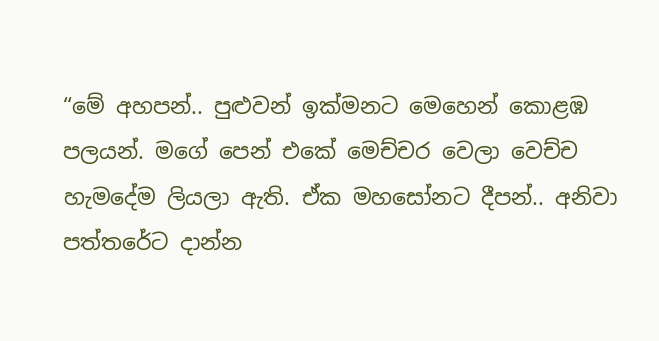“මේ අහපන්.. පුළුවන් ඉක්මනට මෙහෙන් කොළඹ පලයන්. මගේ පෙන් එකේ මෙච්චර වෙලා වෙච්ච හැමදේම ලියලා ඇති. ඒක මහසෝනට දීපන්.. අනිවා පත්තරේට දාන්න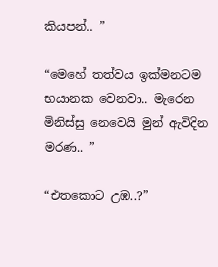කියපන්.. ”

“මෙහේ තත්වය ඉක්මනටම භයානක වෙනවා.. මැරෙන මිනිස්සු නෙවෙයි මුන් ඇවිදින මරණ.. ”

“එතකොට උඹ..?”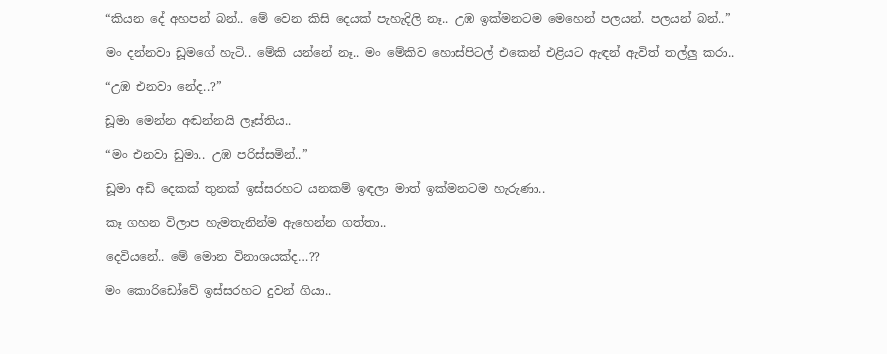“කියන දේ අහපන් බන්.. මේ වෙන කිසි දෙයක් පැහැදිලි නෑ.. උඹ ඉක්මනටම මෙහෙන් පලයන්. පලයන් බන්..”

මං දන්නවා ඩූමගේ හැටි.. මේකි යන්නේ නෑ.. මං මේකිව හොස්පිටල් එකෙන් එළියට ඇඳන් ඇවිත් තල්ලු කරා..

“උඹ එනවා නේද..?”

ඩූමා මෙන්න අඬන්නයි ලෑස්තිය..

“මං එනවා ඩුමා.. උඹ පරිස්සමින්..”

ඩූමා අඩි දෙකක් තුනක් ඉස්සරහට යනකම් ඉඳලා මාත් ඉක්මනටම හැරුණා..

කෑ ගහන විලාප හැමතැනින්ම ඇහෙන්න ගත්තා..

දෙවියනේ.. මේ මොන විනාශයක්ද…??

මං කොරිඩෝවේ ඉස්සරහට දුවන් ගියා..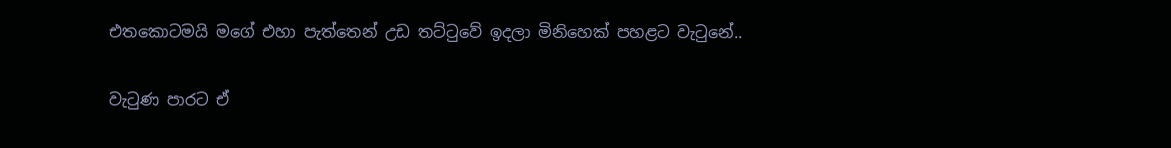එතකොටමයි මගේ එහා පැත්තෙන් උඩ තට්ටුවේ ඉදලා මිනිහෙක් පහළට වැටුනේ..

වැටුණ පාරට ඒ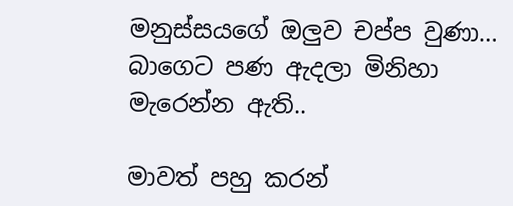මනුස්සයගේ ඔලුව චප්ප වුණා… බාගෙට පණ ඇදලා මිනිහා මැරෙන්න ඇති..

මාවත් පහු කරන්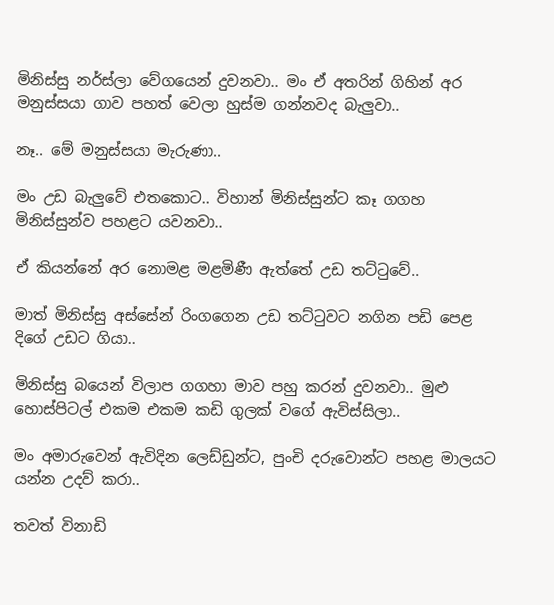මිනිස්සු නර්ස්ලා වේගයෙන් දුවනවා.. මං ඒ අතරින් ගිහින් අර මනුස්සයා ගාව පහත් වෙලා හුස්ම ගන්නවද බැලුවා..

නෑ.. මේ මනුස්සයා මැරුණා..

මං උඩ බැලුවේ එතකොට.. විහාන් මිනිස්සුන්ට කෑ ගගහ මිනිස්සුන්ව පහළට යවනවා..

ඒ කියන්නේ අර නොමළ මළමිණී ඇත්තේ උඩ තට්ටුවේ..

මාත් මිනිස්සු අස්සේන් රිංගගෙන උඩ තට්ටුවට නගින පඩි පෙළ දිගේ උඩට ගියා..

මිනිස්සු බයෙන් විලාප ගගහා මාව පහු කරන් දුවනවා.. මුළු හොස්පිටල් එකම එකම කඩි ගුලක් වගේ ඇවිස්සිලා..

මං අමාරුවෙන් ඇවිදින ලෙඩ්ඩුන්ට, පුංචි දරුවොන්ට පහළ මාලයට යන්න උදව් කරා..

තවත් විනාඩි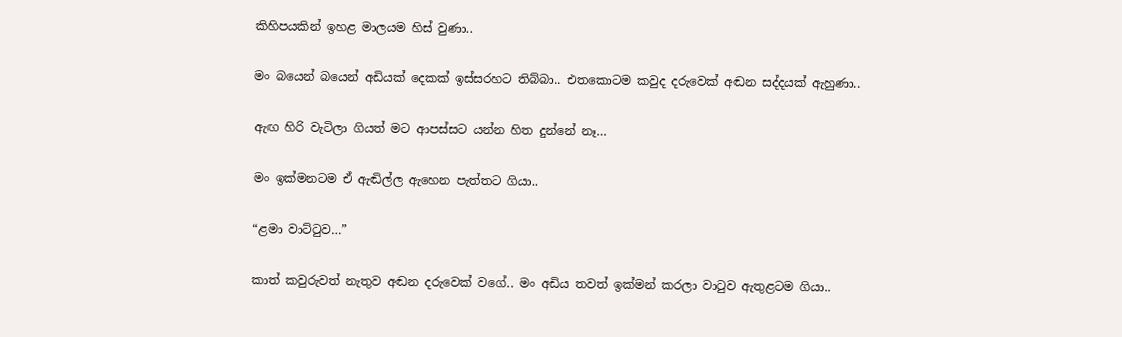කිහිපයකින් ඉහළ මාලයම හිස් වුණා..

මං බයෙන් බයෙන් අඩියක් දෙකක් ඉස්සරහට තිබ්බා.. එතකොටම කවුද දරුවෙක් අඬන සද්දයක් ඇහුණා..

ඇඟ හිරි වැටිලා ගියත් මට ආපස්සට යන්න හිත දුන්නේ නෑ…

මං ඉක්මනටම ඒ ඇඬිල්ල ඇහෙන පැත්තට ගියා..

“ළමා වාට්ටුව…”

කාත් කවුරුවත් නැතුව අඬන දරුවෙක් වගේ.. මං අඩිය තවත් ඉක්මන් කරලා වාටුව ඇතුළටම ගියා..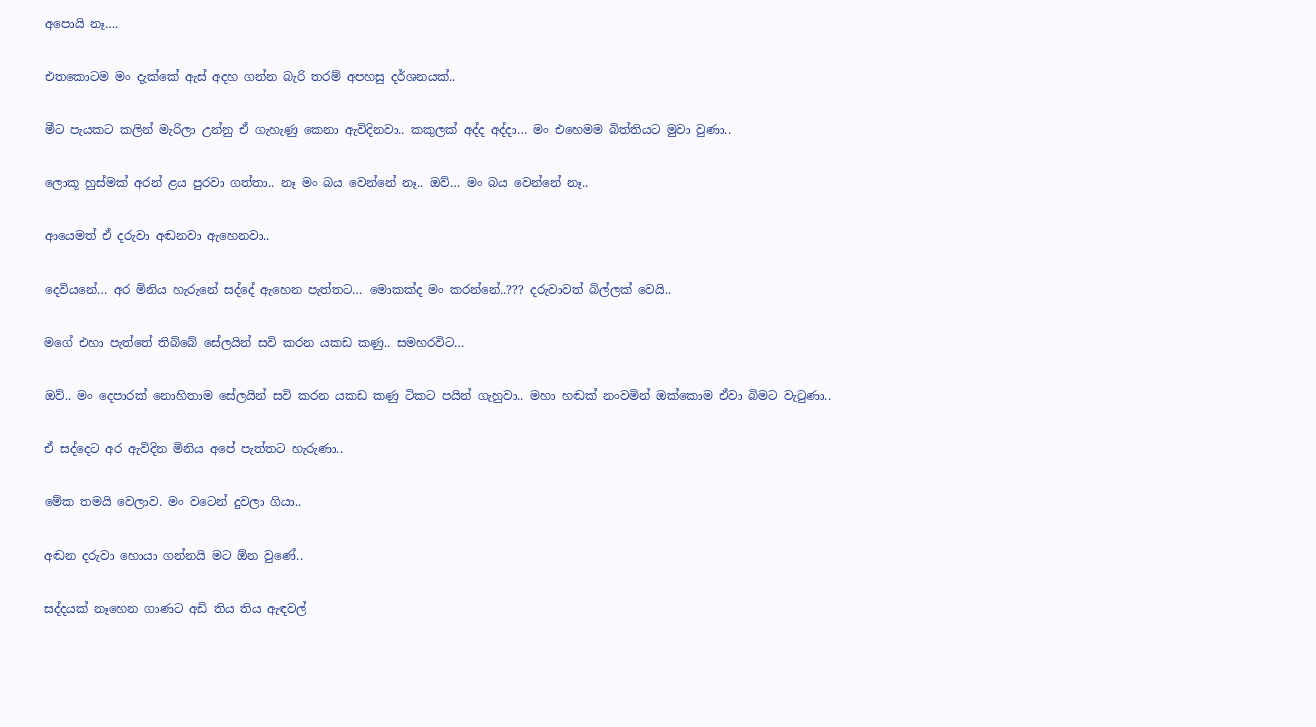අපොයි නෑ….

එතකොටම මං දැක්කේ ඇස් අදහ ගන්න බැරි තරම් අපහසු දර්ශනයක්..

මීට පැයකට කලින් මැරිලා උන්නු ඒ ගැහැණු කෙනා ඇවිදිනවා.. කකුලක් අද්ද අද්දා… මං එහෙමම බිත්තියට මුවා වුණා..

ලොකූ හුස්මක් අරන් ළය පුරවා ගත්තා.. නෑ මං බය වෙන්නේ නෑ.. ඔව්… මං බය වෙන්නේ නෑ..

ආයෙමත් ඒ දරුවා අඬනවා ඇහෙනවා..

දෙවියනේ… අර මිනිය හැරුනේ සද්දේ ඇහෙන පැත්තට… මොකක්ද මං කරන්නේ..??? දරුවාවත් බිල්ලක් වෙයි..

මගේ එහා පැත්තේ තිබ්බේ සේලයින් සවි කරන යකඩ කණු.. සමහරවිට…

ඔව්.. මං දෙපාරක් නොහිතාම සේලයින් සවි කරන යකඩ කණු ටිකට පයින් ගැහුවා.. මහා හඬක් නංවමින් ඔක්කොම ඒවා බිමට වැටුණා..

ඒ සද්දෙට අර ඇවිදින මිනිය අපේ පැත්තට හැරුණා..

මේක තමයි වෙලාව. මං වටෙන් දුවලා ගියා..

අඬන දරුවා හොයා ගන්නයි මට ඕන වුණේ..

සද්දයක් නෑහෙන ගාණට අඩි තිය තිය ඇඳවල්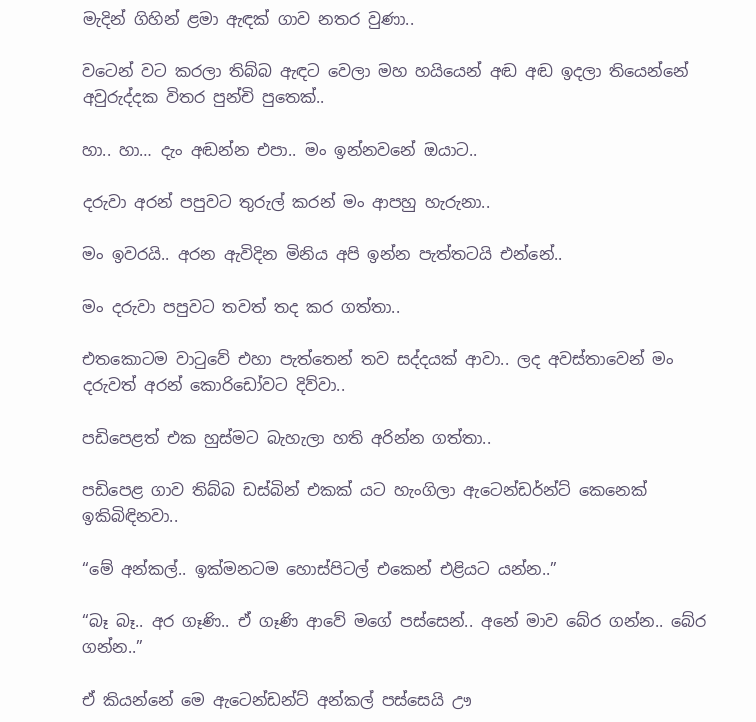මැදින් ගිහින් ළමා ඇඳක් ගාව නතර වුණා..

වටෙන් වට කරලා තිබ්බ ඇඳට වෙලා මහ හයියෙන් අඬ අඬ ඉදලා තියෙන්නේ අවුරුද්දක විතර පුන්චි පුතෙක්..

හා.. හා… දැං අඬන්න එපා.. මං ඉන්නවනේ ඔයාට..

දරුවා අරන් පපුවට තුරුල් කරන් මං ආපහු හැරුනා..

මං ඉවරයි.. අරන ඇවිදින මිනිය අපි ඉන්න පැත්තටයි එන්නේ..

මං දරුවා පපුවට තවත් තද කර ගත්තා..

එතකොටම වාටුවේ එහා පැත්තෙන් තව සද්දයක් ආවා.. ලද අවස්තාවෙන් මං දරුවත් අරන් කොරිඩෝවට දිව්වා..

පඩිපෙළත් එක හුස්මට බැහැලා හති අරින්න ගත්තා..

පඩිපෙළ ගාව තිබ්බ ඩස්බින් එකක් යට හැංගිලා ඇටෙන්ඩර්න්ට් කෙනෙක් ඉකිබිඳිනවා..

“මේ අන්කල්.. ඉක්මනටම හොස්පිටල් එකෙන් එළියට යන්න..”

“බෑ බෑ.. අර ගෑණි.. ඒ ගෑණි ආවේ මගේ පස්සෙන්.. අනේ මාව බේර ගන්න.. බේර ගන්න..”

ඒ කියන්නේ මෙ ඇටෙන්ඩන්ට් අන්කල් පස්සෙයි ඌ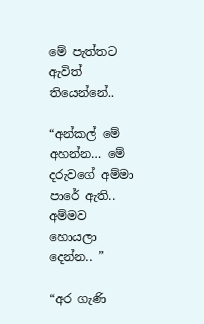මේ පැත්තට ඇවිත් තියෙන්නේ..

“අන්කල් මේ අහන්න… මේ දරුවගේ අම්මා පාරේ ඇති.. අම්මව හොයලා දෙන්න.. ”

“අර ගැණි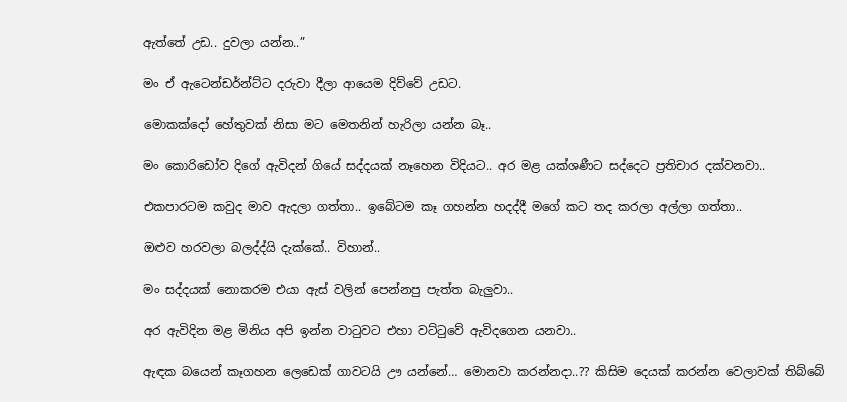ඇත්තේ උඩ.. දුවලා යන්න..”

මං ඒ ඇටෙන්ඩර්න්ට්ට දරුවා දීලා ආයෙම දිව්වේ උඩට.

මොකක්දෝ හේතුවක් නිසා මට මෙතනින් හැරිලා යන්න බෑ..

මං කොරිඩෝව දිගේ ඇවිදන් ගියේ සද්දයක් නෑහෙන විදියට.. අර මළ යක්ශණීට සද්දෙට ප්‍රතිචාර දක්වනවා..

එකපාරටම කවුද මාව ඇදලා ගත්තා.. ඉබේටම කෑ ගහන්න හදද්දී මගේ කට තද කරලා අල්ලා ගත්තා..

ඔළුව හරවලා බලද්ද්යි දැක්කේ.. විහාන්..

මං සද්දයක් නොකරම එයා ඇස් වලින් පෙන්නපු පැත්ත බැලුවා..

අර ඇවිදින මළ මිනිය අපි ඉන්න වාටුවට එහා වට්ටුවේ ඇවිදගෙන යනවා..

ඇඳක බයෙන් කෑගහන ලෙඩෙක් ගාවටයි ඌ යන්නේ… මොනවා කරන්නදා..?? කිසිම දෙයක් කරන්න වෙලාවක් තිබ්බේ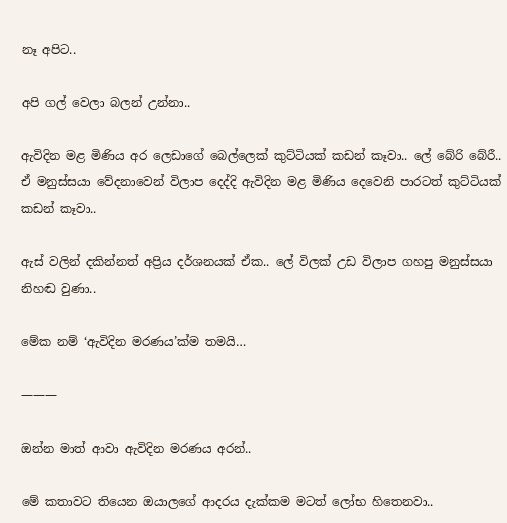නෑ අපිට..

අපි ගල් වෙලා බලන් උන්නා..

ඇවිදින මළ මිණිය අර ලෙඩාගේ බෙල්ලෙක් කුට්ටියක් කඩන් කෑවා.. ලේ බේරි බේරී.. ඒ මනුස්සයා වේදනාවෙන් විලාප දෙද්දි ඇවිදින මළ මිණිය දෙවෙනි පාරටත් කුට්ටියක් කඩන් කෑවා..

ඇස් වලින් දකින්නත් අප්‍රිය දර්ශනයක් ඒක.. ලේ විලක් උඩ විලාප ගහපු මනුස්සයා නිහඬ වුණා..

මේක නම් ‘ඇවිදින මරණය’ක්ම තමයි…

———

ඔන්න මාත් ආවා ඇවිදින මරණය අරන්..

මේ කතාවට තියෙන ඔයාලගේ ආදරය දැක්කම මටත් ලෝභ හිතෙනවා..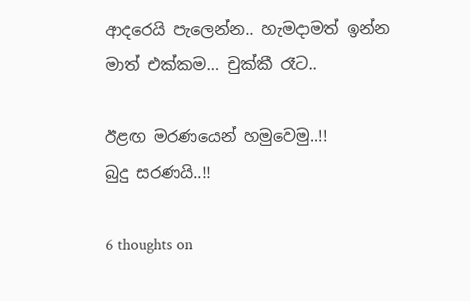ආදරෙයි පැලෙන්න.. හැමදාමත් ඉන්න මාත් එක්කම… චුක්කී රෑට..

ඊළඟ මරණයෙන් හමුවෙමු..!!
බුදු සරණයි..!!

6 thoughts on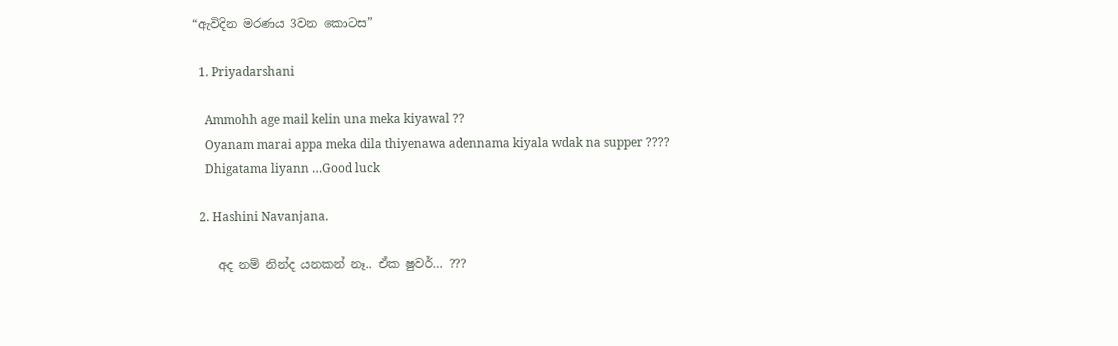“ඇවිදින මරණය 3වන කොටස”

  1. Priyadarshani

    Ammohh age mail kelin una meka kiyawal ??
    Oyanam marai appa meka dila thiyenawa adennama kiyala wdak na supper ????
    Dhigatama liyann …Good luck

  2. Hashini Navanjana.

    අද නම් නින්ද යනකන් නෑ.. ඒක ෂුවර්… ???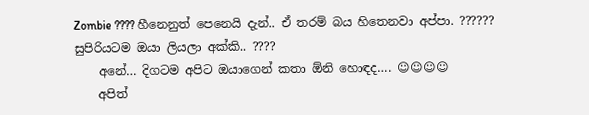Zombie ???? හීනෙනුත් පෙනෙයි දැන්.. ඒ තරම් බය හිතෙනවා අප්පා. ?????? සුපිරියටම ඔයා ලියලා අක්කි.. ????
    අනේ… දිගටම අපිට ඔයාගෙන් කතා ඕනි හොඳද…. ☺☺☺☺
    අපිත්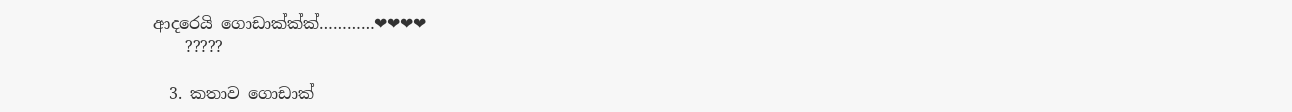ආදරෙයි ගොඩාක්ක්ක්…………❤❤❤❤
    ?????

  3. කතාව ගොඩාක්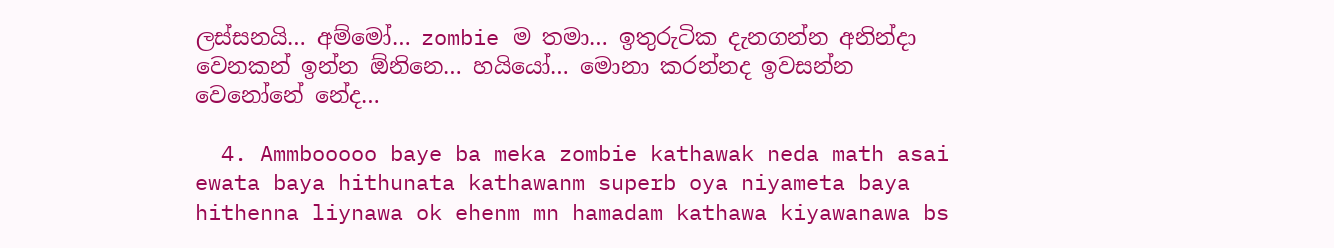ලස්සනයි… අම්මෝ… zombie ම තමා… ඉතුරුටික දැනගන්න අනින්දා වෙනකන් ඉන්න ඕනිනෙ… හයියෝ… මොනා කරන්නද ඉවසන්න වෙනෝනේ නේද…

  4. Ammbooooo baye ba meka zombie kathawak neda math asai ewata baya hithunata kathawanm superb oya niyameta baya hithenna liynawa ok ehenm mn hamadam kathawa kiyawanawa bs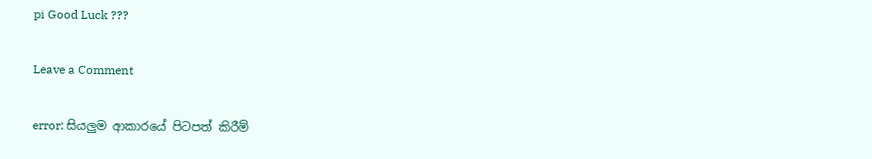pi Good Luck ???

Leave a Comment

error: සියලුම ආකාරයේ පිටපත් කිරීම්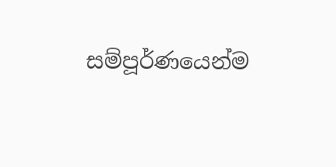සම්පූර්ණයෙන්ම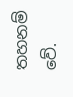තහනම් වේ.